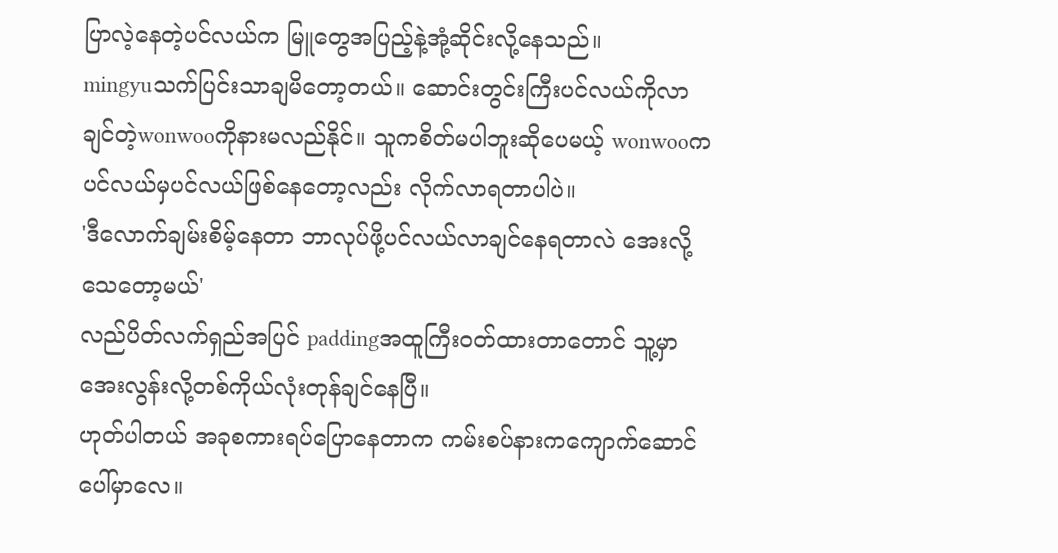ပြာလဲ့နေတဲ့ပင်လယ်က မြူတွေအပြည့်နဲ့အုံ့ဆိုင်းလို့နေသည်။
mingyuသက်ပြင်းသာချမိတော့တယ်။ ဆောင်းတွင်းကြီးပင်လယ်ကိုလာချင်တဲ့wonwooကိုနားမလည်နိုင်။ သူကစိတ်မပါဘူးဆိုပေမယ့် wonwooကပင်လယ်မှပင်လယ်ဖြစ်နေတော့လည်း လိုက်လာရတာပါပဲ။
'ဒီလောက်ချမ်းစိမ့်နေတာ ဘာလုပ်ဖို့ပင်လယ်လာချင်နေရတာလဲ အေးလို့သေတော့မယ်'
လည်ပိတ်လက်ရှည်အပြင် paddingအထူကြီးဝတ်ထားတာတောင် သူ့မှာအေးလွန်းလို့တစ်ကိုယ်လုံးတုန်ချင်နေပြီ။
ဟုတ်ပါတယ် အခုစကားရပ်ပြောနေတာက ကမ်းစပ်နားကကျောက်ဆောင်ပေါ်မှာလေ။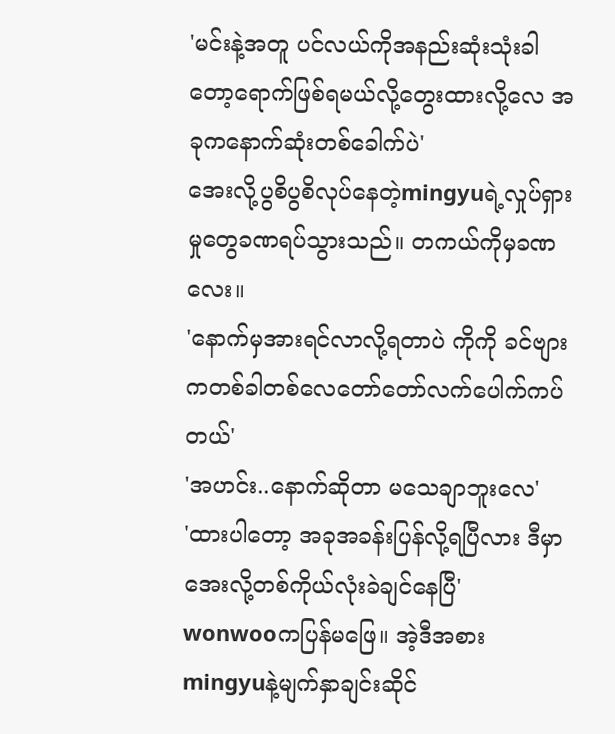'မင်းနဲ့အတူ ပင်လယ်ကိုအနည်းဆုံးသုံးခါတော့ရောက်ဖြစ်ရမယ်လို့တွေးထားလို့လေ အခုကနောက်ဆုံးတစ်ခေါက်ပဲ'
အေးလို့ပွစိပွစိလုပ်နေတဲ့mingyuရဲ့လှုပ်ရှားမှုတွေခဏရပ်သွားသည်။ တကယ်ကိုမှခဏလေး။
'နောက်မှအားရင်လာလို့ရတာပဲ ကိုကို ခင်ဗျားကတစ်ခါတစ်လေတော်တော်လက်ပေါက်ကပ်တယ်'
'အဟင်း..နောက်ဆိုတာ မသေချာဘူးလေ'
'ထားပါတော့ အခုအခန်းပြန်လို့ရပြီလား ဒီမှာအေးလို့တစ်ကိုယ်လုံးခဲချင်နေပြီ'
wonwooကပြန်မဖြေ။ အဲ့ဒီအစား mingyuနဲ့မျက်နှာချင်းဆိုင်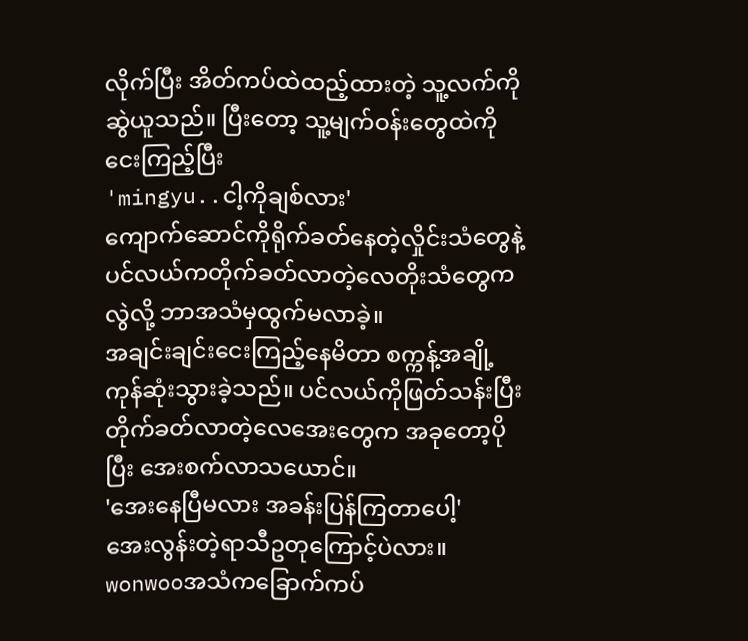လိုက်ပြီး အိတ်ကပ်ထဲထည့်ထားတဲ့ သူ့လက်ကိုဆွဲယူသည်။ ပြီးတော့ သူ့မျက်ဝန်းတွေထဲကိုငေးကြည့်ပြီး
'mingyu..ငါ့ကိုချစ်လား'
ကျောက်ဆောင်ကိုရိုက်ခတ်နေတဲ့လှိုင်းသံတွေနဲ့ ပင်လယ်ကတိုက်ခတ်လာတဲ့လေတိုးသံတွေကလွဲလို့ ဘာအသံမှထွက်မလာခဲ့။
အချင်းချင်းငေးကြည့်နေမိတာ စက္ကန့်အချို့ကုန်ဆုံးသွားခဲ့သည်။ ပင်လယ်ကိုဖြတ်သန်းပြီး တိုက်ခတ်လာတဲ့လေအေးတွေက အခုတော့ပိုပြီး အေးစက်လာသယောင်။
'အေးနေပြီမလား အခန်းပြန်ကြတာပေါ့'
အေးလွန်းတဲ့ရာသီဥတုကြောင့်ပဲလား။ wonwooအသံကခြောက်ကပ်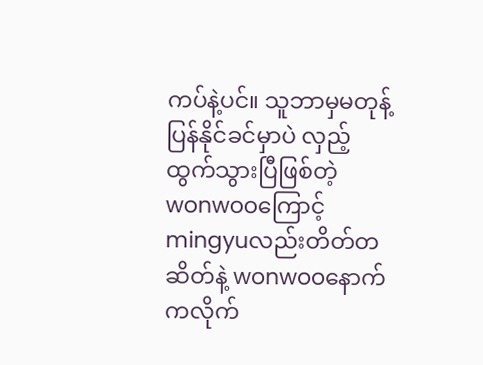ကပ်နဲ့ပင်။ သူဘာမှမတုန့်ပြန်နိုင်ခင်မှာပဲ လှည့်ထွက်သွားပြီဖြစ်တဲ့wonwooကြောင့် mingyuလည်းတိတ်တဆိတ်နဲ့ wonwooနောက်ကလိုက်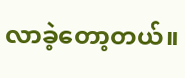လာခဲ့တော့တယ်။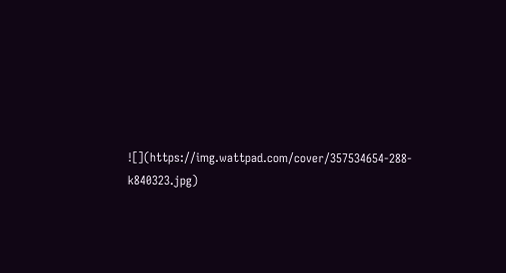![](https://img.wattpad.com/cover/357534654-288-k840323.jpg)